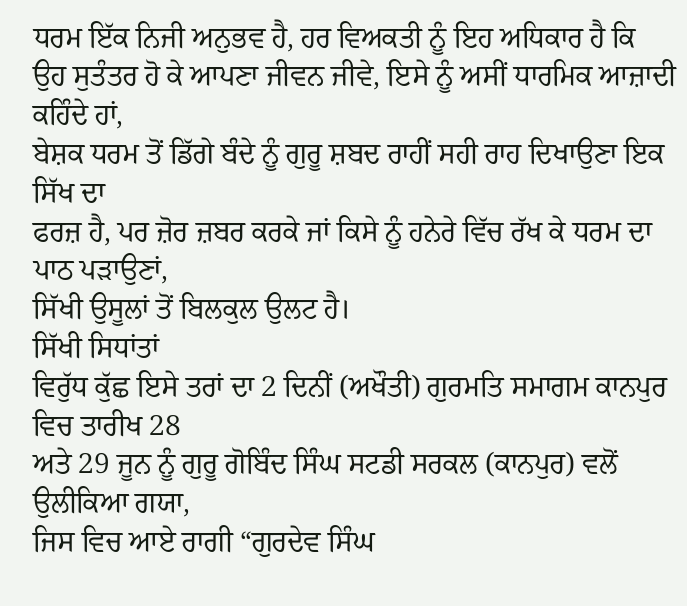ਧਰਮ ਇੱਕ ਨਿਜੀ ਅਨੁਭਵ ਹੈ, ਹਰ ਵਿਅਕਤੀ ਨੂੰ ਇਹ ਅਧਿਕਾਰ ਹੈ ਕਿ
ਉਹ ਸੁਤੰਤਰ ਹੋ ਕੇ ਆਪਣਾ ਜੀਵਨ ਜੀਵੇ, ਇਸੇ ਨੂੰ ਅਸੀਂ ਧਾਰਮਿਕ ਆਜ਼ਾਦੀ ਕਹਿੰਦੇ ਹਾਂ,
ਬੇਸ਼ਕ ਧਰਮ ਤੋਂ ਡਿੱਗੇ ਬੰਦੇ ਨੂੰ ਗੁਰੂ ਸ਼ਬਦ ਰਾਹੀਂ ਸਹੀ ਰਾਹ ਦਿਖਾਉਣਾ ਇਕ ਸਿੱਖ ਦਾ
ਫਰਜ਼ ਹੈ, ਪਰ ਜ਼ੋਰ ਜ਼ਬਰ ਕਰਕੇ ਜਾਂ ਕਿਸੇ ਨੂੰ ਹਨੇਰੇ ਵਿੱਚ ਰੱਖ ਕੇ ਧਰਮ ਦਾ ਪਾਠ ਪੜਾਉਣਾਂ,
ਸਿੱਖੀ ਉਸੂਲਾਂ ਤੋਂ ਬਿਲਕੁਲ ਉਲਟ ਹੈ।
ਸਿੱਖੀ ਸਿਧਾਂਤਾਂ
ਵਿਰੁੱਧ ਕੁੱਛ ਇਸੇ ਤਰਾਂ ਦਾ 2 ਦਿਨੀਂ (ਅਖੌਤੀ) ਗੁਰਮਤਿ ਸਮਾਗਮ ਕਾਨਪੁਰ ਵਿਚ ਤਾਰੀਖ 28
ਅਤੇ 29 ਜੂਨ ਨੂੰ ਗੁਰੂ ਗੋਬਿੰਦ ਸਿੰਘ ਸਟਡੀ ਸਰਕਲ (ਕਾਨਪੁਰ) ਵਲੋਂ ਉਲੀਕਿਆ ਗਯਾ,
ਜਿਸ ਵਿਚ ਆਏ ਰਾਗੀ “ਗੁਰਦੇਵ ਸਿੰਘ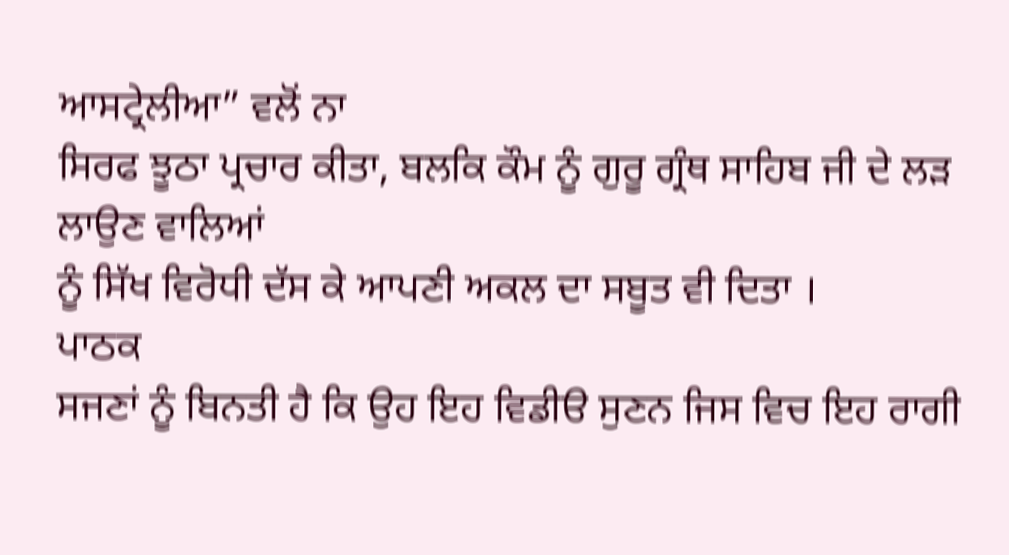ਆਸਟ੍ਰੇਲੀਆ” ਵਲੋਂ ਨਾ
ਸਿਰਫ ਝੂਠਾ ਪ੍ਰਚਾਰ ਕੀਤਾ, ਬਲਕਿ ਕੌਮ ਨੂੰ ਗੁਰੂ ਗ੍ਰੰਥ ਸਾਹਿਬ ਜੀ ਦੇ ਲੜ ਲਾਉਣ ਵਾਲਿਆਂ
ਨੂੰ ਸਿੱਖ ਵਿਰੋਧੀ ਦੱਸ ਕੇ ਆਪਣੀ ਅਕਲ ਦਾ ਸਬੂਤ ਵੀ ਦਿਤਾ ।
ਪਾਠਕ
ਸਜਣਾਂ ਨੂੰ ਬਿਨਤੀ ਹੈ ਕਿ ਉਹ ਇਹ ਵਿਡੀੳ ਸੁਣਨ ਜਿਸ ਵਿਚ ਇਹ ਰਾਗੀ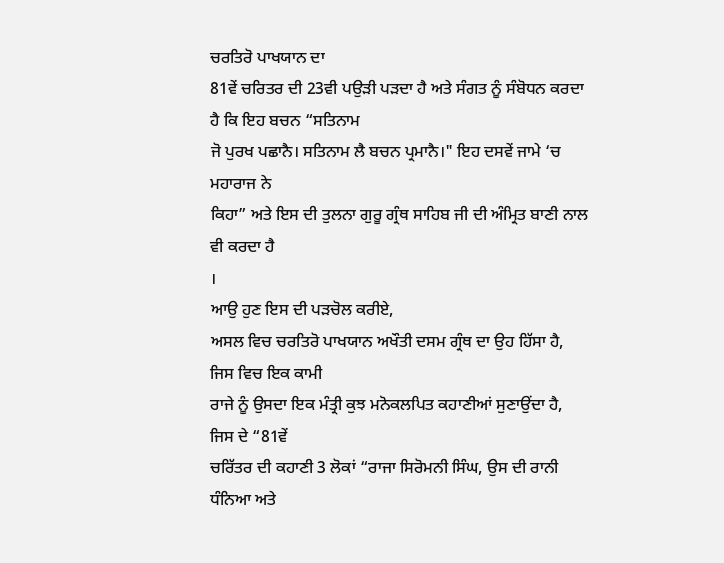ਚਰਤਿਰੋ ਪਾਖਯਾਨ ਦਾ
81ਵੇਂ ਚਰਿਤਰ ਦੀ 23ਵੀ ਪਉੜੀ ਪੜਦਾ ਹੈ ਅਤੇ ਸੰਗਤ ਨੂੰ ਸੰਬੋਧਨ ਕਰਦਾ ਹੈ ਕਿ ਇਹ ਬਚਨ “ਸਤਿਨਾਮ
ਜੋ ਪੁਰਖ ਪਛਾਨੈ। ਸਤਿਨਾਮ ਲੈ ਬਚਨ ਪ੍ਰਮਾਨੈ।" ਇਹ ਦਸਵੇਂ ਜਾਮੇ ‘ਚ ਮਹਾਰਾਜ ਨੇ
ਕਿਹਾ” ਅਤੇ ਇਸ ਦੀ ਤੁਲਨਾ ਗੁਰੂ ਗ੍ਰੰਥ ਸਾਹਿਬ ਜੀ ਦੀ ਅੰਮ੍ਰਿਤ ਬਾਣੀ ਨਾਲ ਵੀ ਕਰਦਾ ਹੈ
।
ਆਉ ਹੁਣ ਇਸ ਦੀ ਪੜਚੋਲ ਕਰੀਏ,
ਅਸਲ ਵਿਚ ਚਰਤਿਰੋ ਪਾਖਯਾਨ ਅਖੌਤੀ ਦਸਮ ਗ੍ਰੰਥ ਦਾ ਉਹ ਹਿੱਸਾ ਹੈ, ਜਿਸ ਵਿਚ ਇਕ ਕਾਮੀ
ਰਾਜੇ ਨੂੰ ਉਸਦਾ ਇਕ ਮੰਤ੍ਰੀ ਕੁਝ ਮਨੋਕਲਪਿਤ ਕਹਾਣੀਆਂ ਸੁਣਾਉਂਦਾ ਹੈ, ਜਿਸ ਦੇ “81ਵੇਂ
ਚਰਿੱਤਰ ਦੀ ਕਹਾਣੀ 3 ਲੋਕਾਂ “ਰਾਜਾ ਸਿਰੋਮਨੀ ਸਿੰਘ, ਉਸ ਦੀ ਰਾਨੀ ਧੰਨਿਆ ਅਤੇ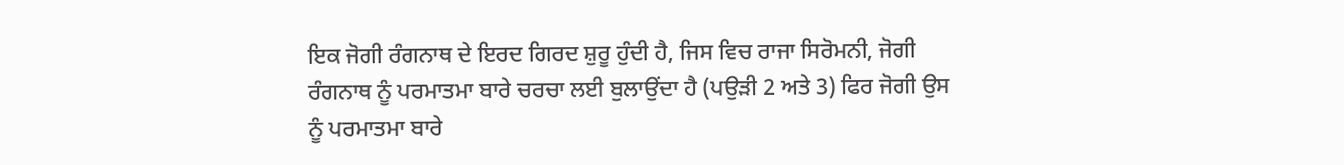ਇਕ ਜੋਗੀ ਰੰਗਨਾਥ ਦੇ ਇਰਦ ਗਿਰਦ ਸ਼ੁਰੂ ਹੁੰਦੀ ਹੈ, ਜਿਸ ਵਿਚ ਰਾਜਾ ਸਿਰੋਮਨੀ, ਜੋਗੀ
ਰੰਗਨਾਥ ਨੂੰ ਪਰਮਾਤਮਾ ਬਾਰੇ ਚਰਚਾ ਲਈ ਬੁਲਾਉਂਦਾ ਹੈ (ਪਉੜੀ 2 ਅਤੇ 3) ਫਿਰ ਜੋਗੀ ਉਸ
ਨੂੰ ਪਰਮਾਤਮਾ ਬਾਰੇ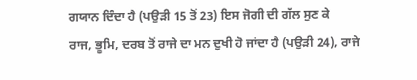ਗਯਾਨ ਦਿੰਦਾ ਹੈ (ਪਉੜੀ 15 ਤੋਂ 23) ਇਸ ਜੋਗੀ ਦੀ ਗੱਲ ਸੁਣ ਕੇ
ਰਾਜ, ਭੂਮਿ, ਦਰਬ ਤੋਂ ਰਾਜੇ ਦਾ ਮਨ ਦੁਖੀ ਹੋ ਜਾਂਦਾ ਹੈ (ਪਉੜੀ 24), ਰਾਜੇ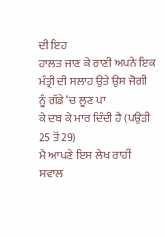ਦੀ ਇਹ
ਹਾਲਤ ਜਾਣ ਕੇ ਰਾਣੀ ਅਪਨੇ ਇਕ ਮੰਤ੍ਰੀ ਦੀ ਸਲਾਹ ਉਤੇ ਉਸ ਜੋਗੀ ਨੂੰ ਗੱਡੇ ‘ਚ ਲੂਣ ਪਾ
ਕੇ ਦਬ ਕੇ ਮਾਰ ਦਿੰਦੀ ਹੈ (ਪਉੜੀ 25 ਤੋਂ 29)
ਮੈ ਆਪਣੇ ਇਸ ਲੇਖ ਰਾਹੀਂ ਸਵਾਲ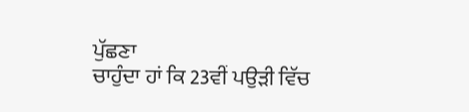ਪੁੱਛਣਾ
ਚਾਹੁੰਦਾ ਹਾਂ ਕਿ 23ਵੀਂ ਪਉੜੀ ਵਿੱਚ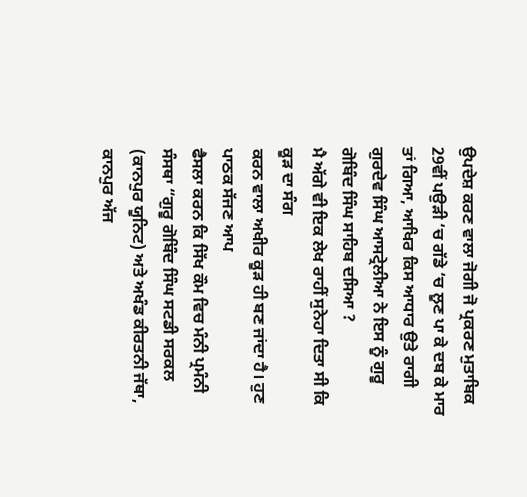ਉਪਦੇਸ਼ ਕਰਣ ਵਾਲਾ ਜੋਗੀ ਜੋ ਪ੍ਰਕਰਣ ਮੁਤਾਬਿਕ
29ਵੀਂ ਪਉੜੀ ‘ਚ ਗੱਡੇ ‘ਚ ਲੂਣ ਪਾ ਕੇ ਦਬ ਕੇ ਮਾਰ ਤਾਂ ਗਿਆ, ਆਖਿਰ ਕਿਸ ਆਧਾਰ ਉਤੇ ਰਾਗੀ
ਗੁਰਦੇਵ ਸਿੰਘ ਆਸਟ੍ਰੇਲੀਆ ਨੇ ਇਸ ਨੂੰ ਗੁਰੂ ਗੋਬਿੰਦ ਸਿੰਘ ਸਾਹਿਬ ਦਸਿਆ ?
ਮੈ ਅੱਗੇ ਵੀ ਇਕ ਲੇਖ ਰਾਹੀਂ ਸੁਨੇਹਾ ਦਿਤਾ ਸੀ ਕਿ ਕੂੜ ਦਾ ਸੰਗ
ਕਰਨ ਵਾਲਾ ਅਖੀਰ ਕੂੜ ਹੀ ਬਣ ਜਾਂਦਾ ਹੈ। ਹੁਣ ਪਾਠਕ ਸੱਜਣ ਆਪ
ਫੈਸਲਾ ਕਰਨ ਕਿ ਸਿੱਖ ਕੌਮ ਵਿਚ ਮੰਨੀ ਪ੍ਰਮੰਨੀ ਸੰਸਥਾ “ਗੁਰੂ ਗੋਬਿੰਦ ਸਿੰਘ ਸਟਡੀ ਸਰਕਲ
(ਕਾਨਪੁਰ ਯੂਨਿਟ) ਅਤੇ ਅਖੰਡ ਕੀਰਤਨੀ ਜੱਥਾ, ਕਾਨਪੁਰ ਅੱਜ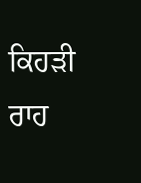ਕਿਹੜੀ ਰਾਹ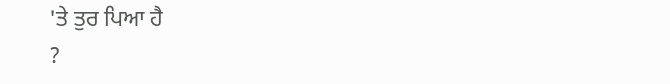'ਤੇ ਤੁਰ ਪਿਆ ਹੈ
?